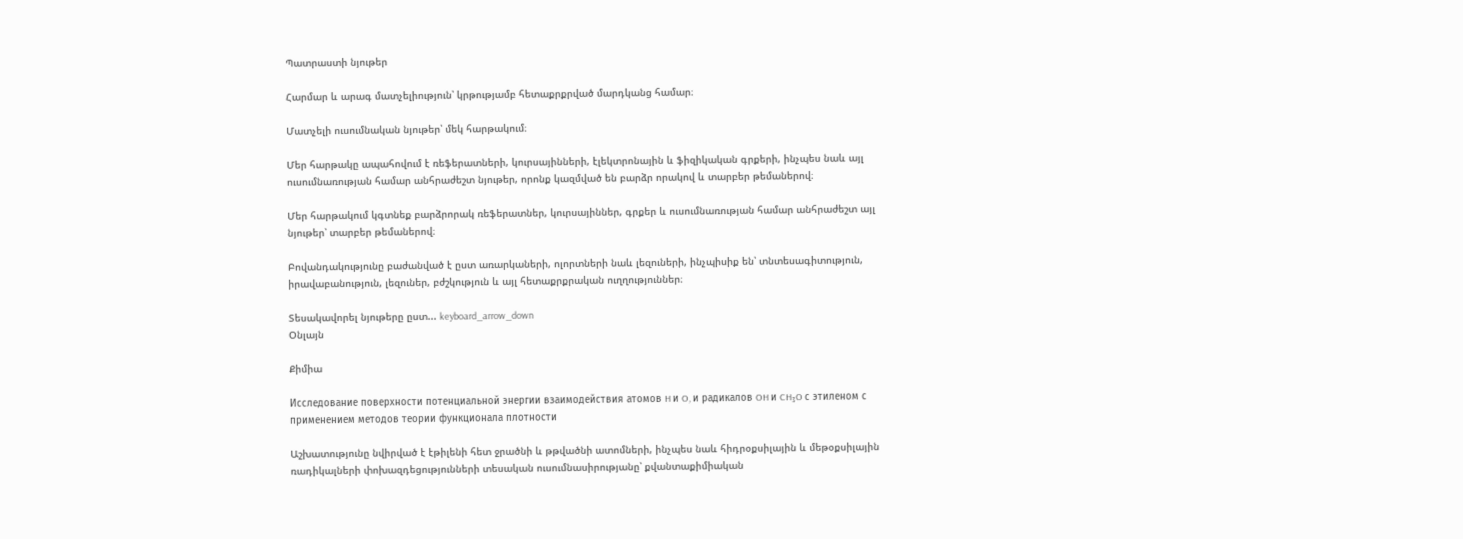Պատրաստի նյութեր

Հարմար և արագ մատչելիություն՝ կրթությամբ հետաքրքրված մարդկանց համար։

Մատչելի ուսումնական նյութեր՝ մեկ հարթակում։

Մեր հարթակը ապահովում է ռեֆերատների, կուրսայինների, էլեկտրոնային և ֆիզիկական գրքերի, ինչպես նաև այլ ուսումնառության համար անհրաժեշտ նյութեր, որոնք կազմված են բարձր որակով և տարբեր թեմաներով։

Մեր հարթակում կգտնեք բարձրորակ ռեֆերատներ, կուրսայիններ, գրքեր և ուսումնառության համար անհրաժեշտ այլ նյութեր՝ տարբեր թեմաներով։

Բովանդակությունը բաժանված է ըստ առարկաների, ոլորտների նաև լեզուների, ինչպիսիք են՝ տնտեսագիտություն, իրավաբանություն, լեզուներ, բժշկություն և այլ հետաքրքրական ուղղություններ։

Տեսակավորել նյութերը ըստ... keyboard_arrow_down
Օնլայն

Քիմիա

Исследование поверхности потенциальной энергии взаимодействия атомов H и O, и радикалов OH и CH₃O с этиленом с применением методов теории функционала плотности

Աշխատությունը նվիրված է էթիլենի հետ ջրածնի և թթվածնի ատոմների, ինչպես նաև հիդրօքսիլային և մեթօքսիլային ռադիկալների փոխազդեցությունների տեսական ուսումնասիրությանը՝ քվանտաքիմիական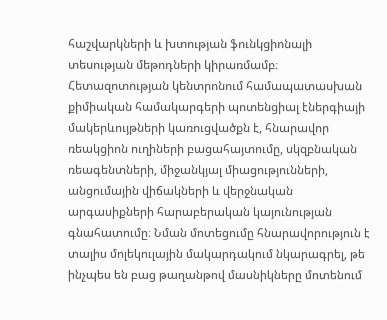հաշվարկների և խտության ֆունկցիոնալի տեսության մեթոդների կիրառմամբ։ Հետազոտության կենտրոնում համապատասխան քիմիական համակարգերի պոտենցիալ էներգիայի մակերևույթների կառուցվածքն է, հնարավոր ռեակցիոն ուղիների բացահայտումը, սկզբնական ռեագենտների, միջանկյալ միացությունների, անցումային վիճակների և վերջնական արգասիքների հարաբերական կայունության գնահատումը։ Նման մոտեցումը հնարավորություն է տալիս մոլեկուլային մակարդակում նկարագրել, թե ինչպես են բաց թաղանթով մասնիկները մոտենում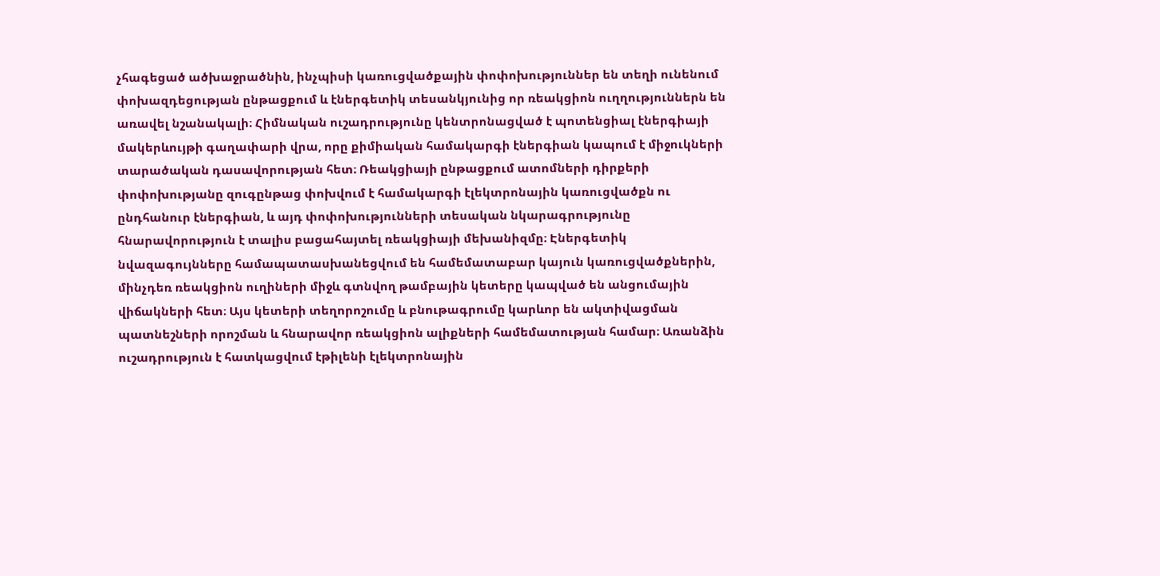չհագեցած ածխաջրածնին, ինչպիսի կառուցվածքային փոփոխություններ են տեղի ունենում փոխազդեցության ընթացքում և էներգետիկ տեսանկյունից որ ռեակցիոն ուղղություններն են առավել նշանակալի։ Հիմնական ուշադրությունը կենտրոնացված է պոտենցիալ էներգիայի մակերևույթի գաղափարի վրա, որը քիմիական համակարգի էներգիան կապում է միջուկների տարածական դասավորության հետ։ Ռեակցիայի ընթացքում ատոմների դիրքերի փոփոխությանը զուգընթաց փոխվում է համակարգի էլեկտրոնային կառուցվածքն ու ընդհանուր էներգիան, և այդ փոփոխությունների տեսական նկարագրությունը հնարավորություն է տալիս բացահայտել ռեակցիայի մեխանիզմը։ Էներգետիկ նվազագույնները համապատասխանեցվում են համեմատաբար կայուն կառուցվածքներին, մինչդեռ ռեակցիոն ուղիների միջև գտնվող թամբային կետերը կապված են անցումային վիճակների հետ։ Այս կետերի տեղորոշումը և բնութագրումը կարևոր են ակտիվացման պատնեշների որոշման և հնարավոր ռեակցիոն ալիքների համեմատության համար։ Առանձին ուշադրություն է հատկացվում էթիլենի էլեկտրոնային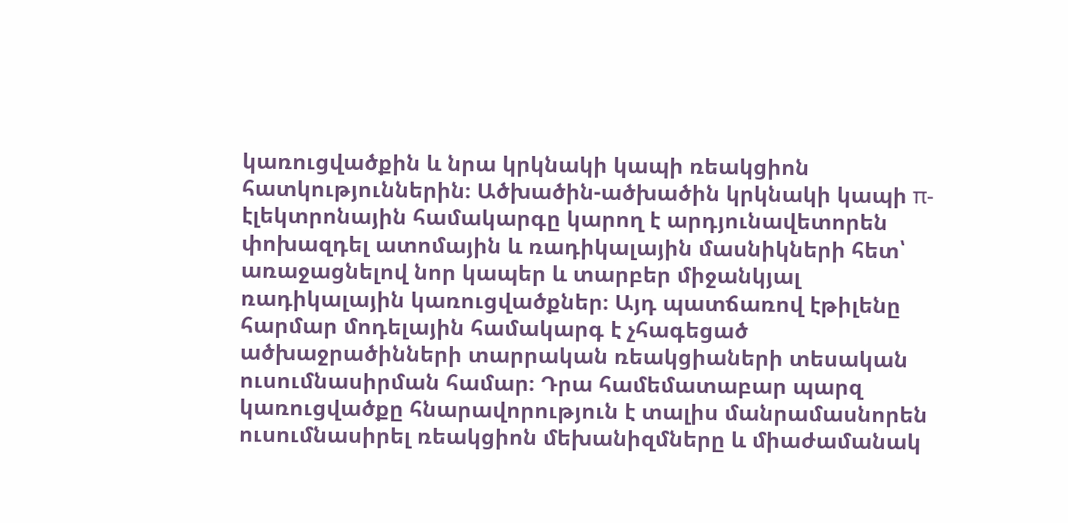կառուցվածքին և նրա կրկնակի կապի ռեակցիոն հատկություններին։ Ածխածին-ածխածին կրկնակի կապի π-էլեկտրոնային համակարգը կարող է արդյունավետորեն փոխազդել ատոմային և ռադիկալային մասնիկների հետ՝ առաջացնելով նոր կապեր և տարբեր միջանկյալ ռադիկալային կառուցվածքներ։ Այդ պատճառով էթիլենը հարմար մոդելային համակարգ է չհագեցած ածխաջրածինների տարրական ռեակցիաների տեսական ուսումնասիրման համար։ Դրա համեմատաբար պարզ կառուցվածքը հնարավորություն է տալիս մանրամասնորեն ուսումնասիրել ռեակցիոն մեխանիզմները և միաժամանակ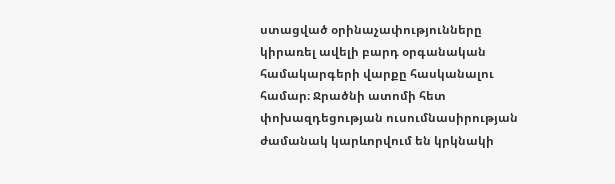ստացված օրինաչափությունները կիրառել ավելի բարդ օրգանական համակարգերի վարքը հասկանալու համար։ Ջրածնի ատոմի հետ փոխազդեցության ուսումնասիրության ժամանակ կարևորվում են կրկնակի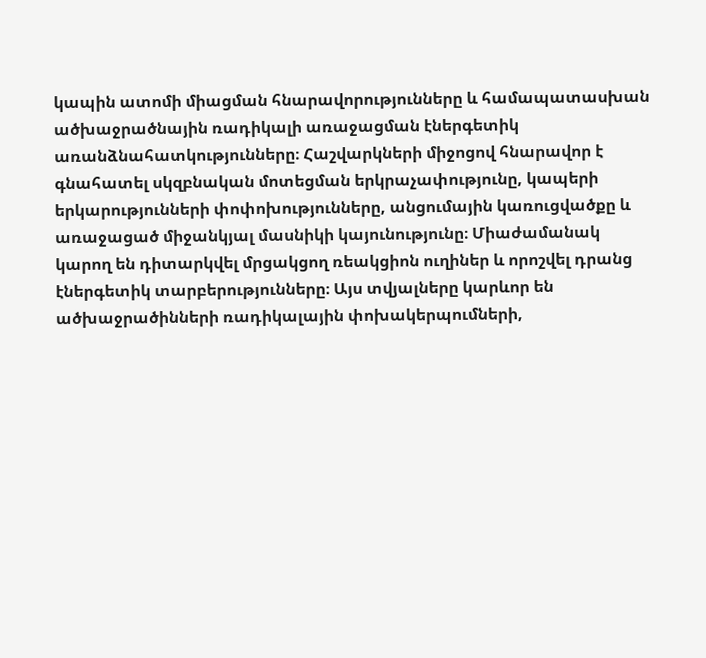կապին ատոմի միացման հնարավորությունները և համապատասխան ածխաջրածնային ռադիկալի առաջացման էներգետիկ առանձնահատկությունները։ Հաշվարկների միջոցով հնարավոր է գնահատել սկզբնական մոտեցման երկրաչափությունը, կապերի երկարությունների փոփոխությունները, անցումային կառուցվածքը և առաջացած միջանկյալ մասնիկի կայունությունը։ Միաժամանակ կարող են դիտարկվել մրցակցող ռեակցիոն ուղիներ և որոշվել դրանց էներգետիկ տարբերությունները։ Այս տվյալները կարևոր են ածխաջրածինների ռադիկալային փոխակերպումների,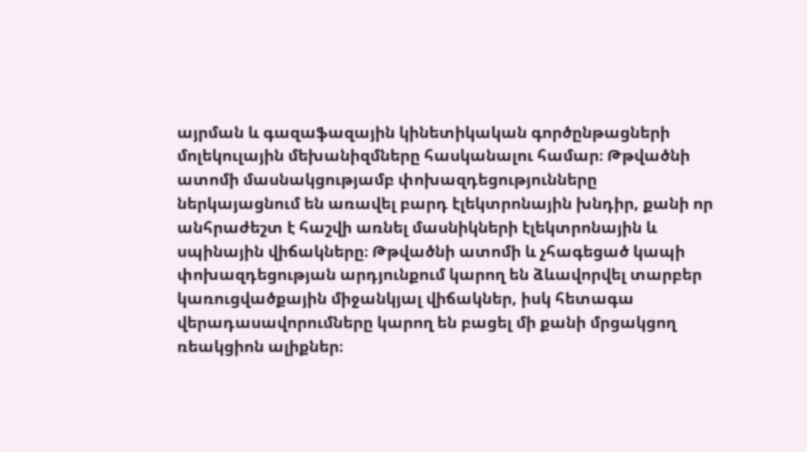այրման և գազաֆազային կինետիկական գործընթացների մոլեկուլային մեխանիզմները հասկանալու համար։ Թթվածնի ատոմի մասնակցությամբ փոխազդեցությունները ներկայացնում են առավել բարդ էլեկտրոնային խնդիր, քանի որ անհրաժեշտ է հաշվի առնել մասնիկների էլեկտրոնային և սպինային վիճակները։ Թթվածնի ատոմի և չհագեցած կապի փոխազդեցության արդյունքում կարող են ձևավորվել տարբեր կառուցվածքային միջանկյալ վիճակներ, իսկ հետագա վերադասավորումները կարող են բացել մի քանի մրցակցող ռեակցիոն ալիքներ։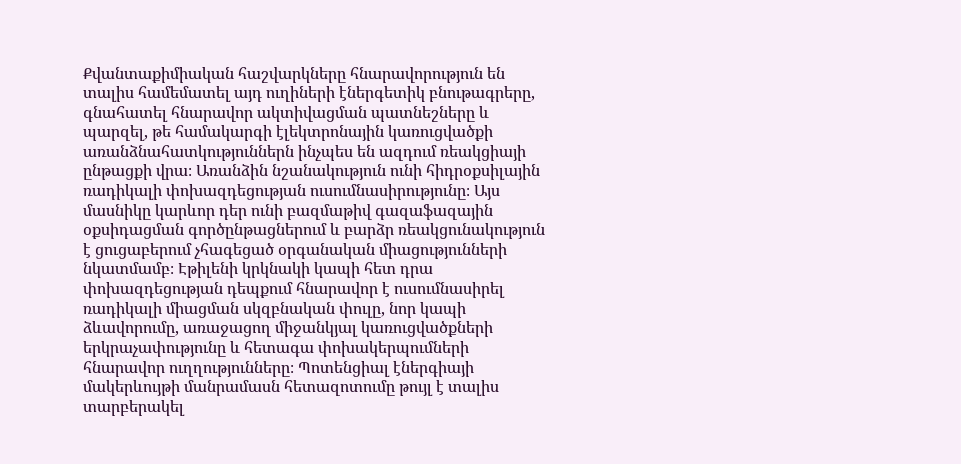Քվանտաքիմիական հաշվարկները հնարավորություն են տալիս համեմատել այդ ուղիների էներգետիկ բնութագրերը, գնահատել հնարավոր ակտիվացման պատնեշները և պարզել, թե համակարգի էլեկտրոնային կառուցվածքի առանձնահատկություններն ինչպես են ազդում ռեակցիայի ընթացքի վրա։ Առանձին նշանակություն ունի հիդրօքսիլային ռադիկալի փոխազդեցության ուսումնասիրությունը։ Այս մասնիկը կարևոր դեր ունի բազմաթիվ գազաֆազային օքսիդացման գործընթացներում և բարձր ռեակցունակություն է ցուցաբերում չհագեցած օրգանական միացությունների նկատմամբ։ Էթիլենի կրկնակի կապի հետ դրա փոխազդեցության դեպքում հնարավոր է ուսումնասիրել ռադիկալի միացման սկզբնական փուլը, նոր կապի ձևավորումը, առաջացող միջանկյալ կառուցվածքների երկրաչափությունը և հետագա փոխակերպումների հնարավոր ուղղությունները։ Պոտենցիալ էներգիայի մակերևույթի մանրամասն հետազոտումը թույլ է տալիս տարբերակել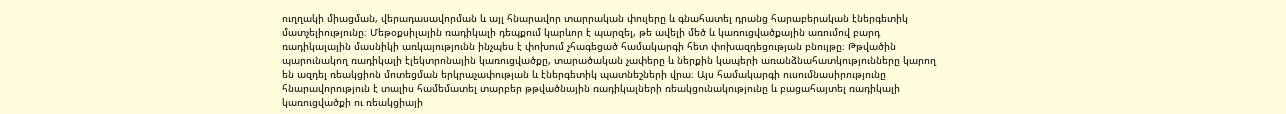ուղղակի միացման, վերադասավորման և այլ հնարավոր տարրական փուլերը և գնահատել դրանց հարաբերական էներգետիկ մատչելիությունը։ Մեթօքսիլային ռադիկալի դեպքում կարևոր է պարզել, թե ավելի մեծ և կառուցվածքային առումով բարդ ռադիկալային մասնիկի առկայությունն ինչպես է փոխում չհագեցած համակարգի հետ փոխազդեցության բնույթը։ Թթվածին պարունակող ռադիկալի էլեկտրոնային կառուցվածքը, տարածական չափերը և ներքին կապերի առանձնահատկությունները կարող են ազդել ռեակցիոն մոտեցման երկրաչափության և էներգետիկ պատնեշների վրա։ Այս համակարգի ուսումնասիրությունը հնարավորություն է տալիս համեմատել տարբեր թթվածնային ռադիկալների ռեակցունակությունը և բացահայտել ռադիկալի կառուցվածքի ու ռեակցիայի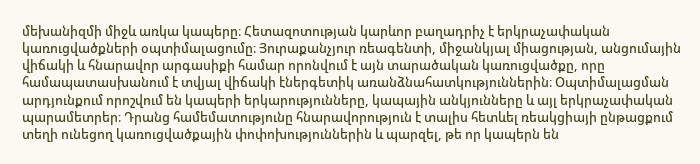մեխանիզմի միջև առկա կապերը։ Հետազոտության կարևոր բաղադրիչ է երկրաչափական կառուցվածքների օպտիմալացումը։ Յուրաքանչյուր ռեագենտի, միջանկյալ միացության, անցումային վիճակի և հնարավոր արգասիքի համար որոնվում է այն տարածական կառուցվածքը, որը համապատասխանում է տվյալ վիճակի էներգետիկ առանձնահատկություններին։ Օպտիմալացման արդյունքում որոշվում են կապերի երկարությունները, կապային անկյունները և այլ երկրաչափական պարամետրեր։ Դրանց համեմատությունը հնարավորություն է տալիս հետևել ռեակցիայի ընթացքում տեղի ունեցող կառուցվածքային փոփոխություններին և պարզել, թե որ կապերն են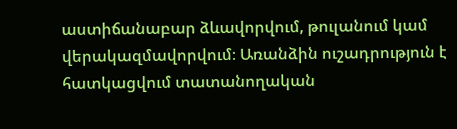աստիճանաբար ձևավորվում, թուլանում կամ վերակազմավորվում։ Առանձին ուշադրություն է հատկացվում տատանողական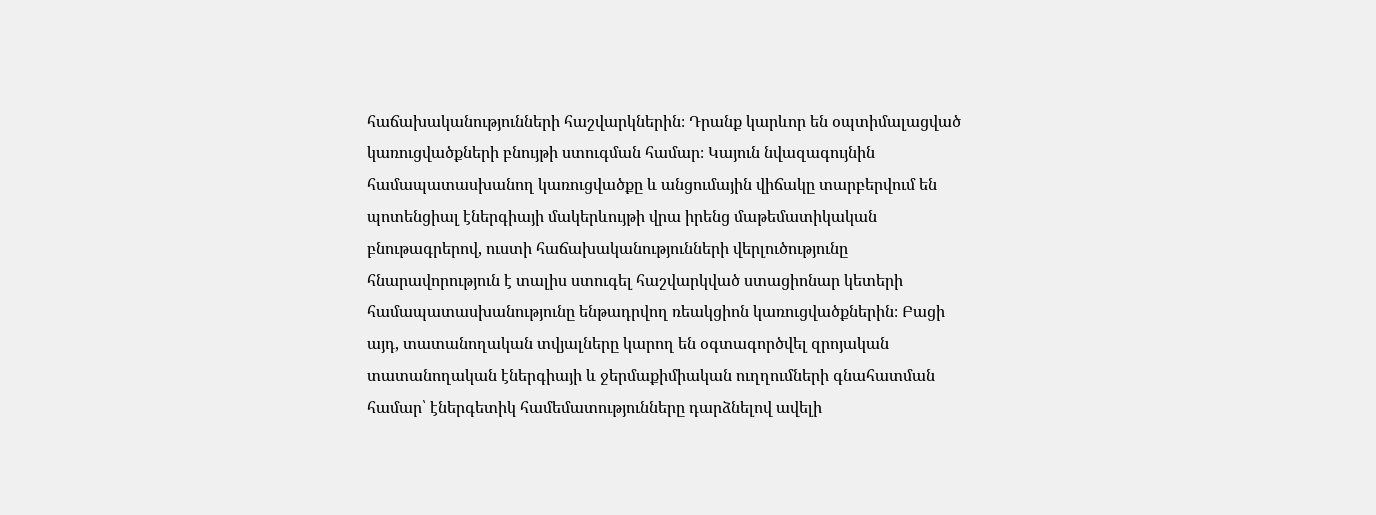հաճախականությունների հաշվարկներին։ Դրանք կարևոր են օպտիմալացված կառուցվածքների բնույթի ստուգման համար։ Կայուն նվազագույնին համապատասխանող կառուցվածքը և անցումային վիճակը տարբերվում են պոտենցիալ էներգիայի մակերևույթի վրա իրենց մաթեմատիկական բնութագրերով, ուստի հաճախականությունների վերլուծությունը հնարավորություն է տալիս ստուգել հաշվարկված ստացիոնար կետերի համապատասխանությունը ենթադրվող ռեակցիոն կառուցվածքներին։ Բացի այդ, տատանողական տվյալները կարող են օգտագործվել զրոյական տատանողական էներգիայի և ջերմաքիմիական ուղղումների գնահատման համար՝ էներգետիկ համեմատությունները դարձնելով ավելի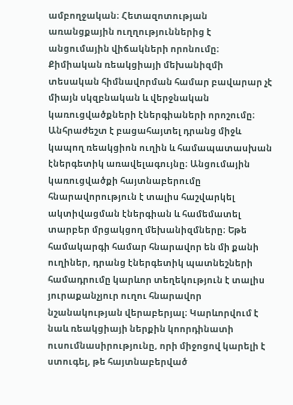ամբողջական։ Հետազոտության առանցքային ուղղություններից է անցումային վիճակների որոնումը։ Քիմիական ռեակցիայի մեխանիզմի տեսական հիմնավորման համար բավարար չէ միայն սկզբնական և վերջնական կառուցվածքների էներգիաների որոշումը։ Անհրաժեշտ է բացահայտել դրանց միջև կապող ռեակցիոն ուղին և համապատասխան էներգետիկ առավելագույնը։ Անցումային կառուցվածքի հայտնաբերումը հնարավորություն է տալիս հաշվարկել ակտիվացման էներգիան և համեմատել տարբեր մրցակցող մեխանիզմները։ Եթե համակարգի համար հնարավոր են մի քանի ուղիներ, դրանց էներգետիկ պատնեշների համադրումը կարևոր տեղեկություն է տալիս յուրաքանչյուր ուղու հնարավոր նշանակության վերաբերյալ։ Կարևորվում է նաև ռեակցիայի ներքին կոորդինատի ուսումնասիրությունը, որի միջոցով կարելի է ստուգել, թե հայտնաբերված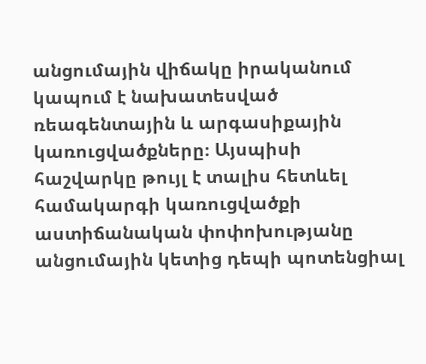անցումային վիճակը իրականում կապում է նախատեսված ռեագենտային և արգասիքային կառուցվածքները։ Այսպիսի հաշվարկը թույլ է տալիս հետևել համակարգի կառուցվածքի աստիճանական փոփոխությանը անցումային կետից դեպի պոտենցիալ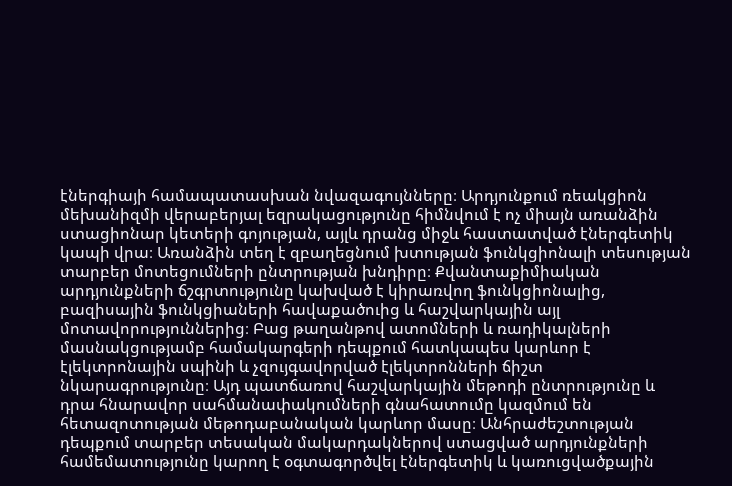էներգիայի համապատասխան նվազագույնները։ Արդյունքում ռեակցիոն մեխանիզմի վերաբերյալ եզրակացությունը հիմնվում է ոչ միայն առանձին ստացիոնար կետերի գոյության, այլև դրանց միջև հաստատված էներգետիկ կապի վրա։ Առանձին տեղ է զբաղեցնում խտության ֆունկցիոնալի տեսության տարբեր մոտեցումների ընտրության խնդիրը։ Քվանտաքիմիական արդյունքների ճշգրտությունը կախված է կիրառվող ֆունկցիոնալից, բազիսային ֆունկցիաների հավաքածուից և հաշվարկային այլ մոտավորություններից։ Բաց թաղանթով ատոմների և ռադիկալների մասնակցությամբ համակարգերի դեպքում հատկապես կարևոր է էլեկտրոնային սպինի և չզույգավորված էլեկտրոնների ճիշտ նկարագրությունը։ Այդ պատճառով հաշվարկային մեթոդի ընտրությունը և դրա հնարավոր սահմանափակումների գնահատումը կազմում են հետազոտության մեթոդաբանական կարևոր մասը։ Անհրաժեշտության դեպքում տարբեր տեսական մակարդակներով ստացված արդյունքների համեմատությունը կարող է օգտագործվել էներգետիկ և կառուցվածքային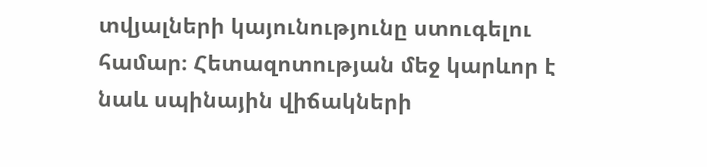տվյալների կայունությունը ստուգելու համար։ Հետազոտության մեջ կարևոր է նաև սպինային վիճակների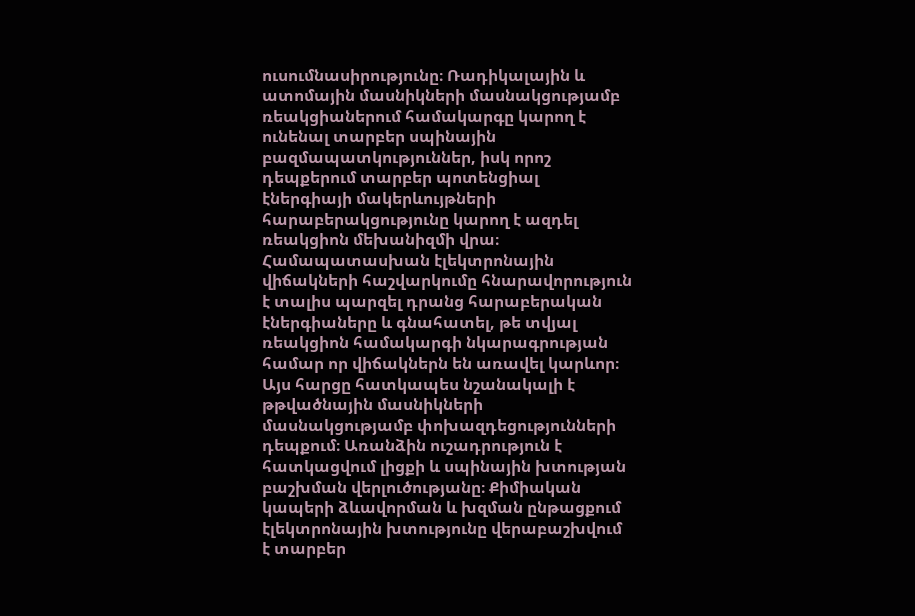ուսումնասիրությունը։ Ռադիկալային և ատոմային մասնիկների մասնակցությամբ ռեակցիաներում համակարգը կարող է ունենալ տարբեր սպինային բազմապատկություններ, իսկ որոշ դեպքերում տարբեր պոտենցիալ էներգիայի մակերևույթների հարաբերակցությունը կարող է ազդել ռեակցիոն մեխանիզմի վրա։ Համապատասխան էլեկտրոնային վիճակների հաշվարկումը հնարավորություն է տալիս պարզել դրանց հարաբերական էներգիաները և գնահատել, թե տվյալ ռեակցիոն համակարգի նկարագրության համար որ վիճակներն են առավել կարևոր։ Այս հարցը հատկապես նշանակալի է թթվածնային մասնիկների մասնակցությամբ փոխազդեցությունների դեպքում։ Առանձին ուշադրություն է հատկացվում լիցքի և սպինային խտության բաշխման վերլուծությանը։ Քիմիական կապերի ձևավորման և խզման ընթացքում էլեկտրոնային խտությունը վերաբաշխվում է տարբեր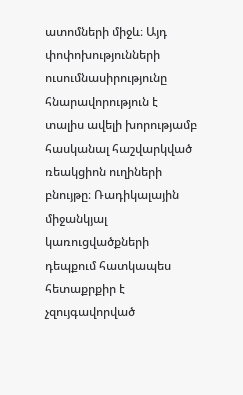ատոմների միջև։ Այդ փոփոխությունների ուսումնասիրությունը հնարավորություն է տալիս ավելի խորությամբ հասկանալ հաշվարկված ռեակցիոն ուղիների բնույթը։ Ռադիկալային միջանկյալ կառուցվածքների դեպքում հատկապես հետաքրքիր է չզույգավորված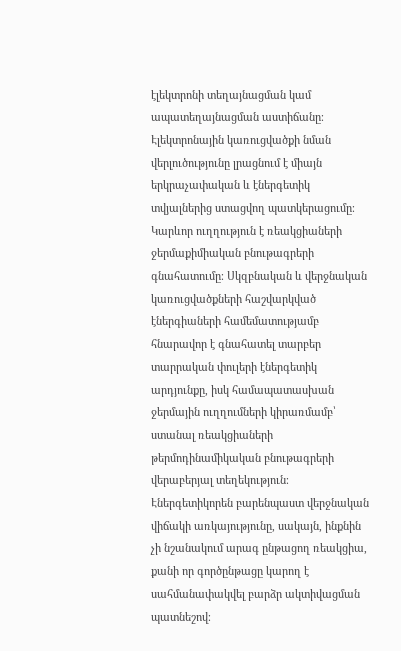էլեկտրոնի տեղայնացման կամ ապատեղայնացման աստիճանը։ Էլեկտրոնային կառուցվածքի նման վերլուծությունը լրացնում է միայն երկրաչափական և էներգետիկ տվյալներից ստացվող պատկերացումը։ Կարևոր ուղղություն է ռեակցիաների ջերմաքիմիական բնութագրերի գնահատումը։ Սկզբնական և վերջնական կառուցվածքների հաշվարկված էներգիաների համեմատությամբ հնարավոր է գնահատել տարբեր տարրական փուլերի էներգետիկ արդյունքը, իսկ համապատասխան ջերմային ուղղումների կիրառմամբ՝ ստանալ ռեակցիաների թերմոդինամիկական բնութագրերի վերաբերյալ տեղեկություն։ Էներգետիկորեն բարենպաստ վերջնական վիճակի առկայությունը, սակայն, ինքնին չի նշանակում արագ ընթացող ռեակցիա, քանի որ գործընթացը կարող է սահմանափակվել բարձր ակտիվացման պատնեշով։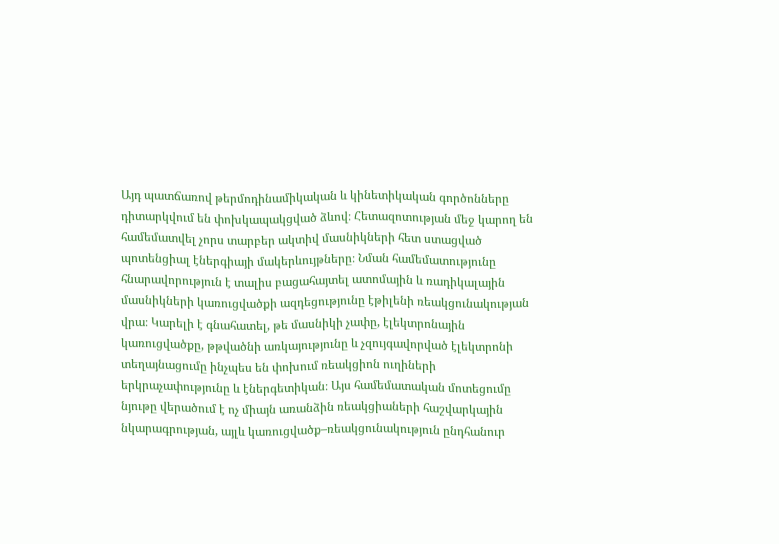Այդ պատճառով թերմոդինամիկական և կինետիկական գործոնները դիտարկվում են փոխկապակցված ձևով։ Հետազոտության մեջ կարող են համեմատվել չորս տարբեր ակտիվ մասնիկների հետ ստացված պոտենցիալ էներգիայի մակերևույթները։ Նման համեմատությունը հնարավորություն է տալիս բացահայտել ատոմային և ռադիկալային մասնիկների կառուցվածքի ազդեցությունը էթիլենի ռեակցունակության վրա։ Կարելի է գնահատել, թե մասնիկի չափը, էլեկտրոնային կառուցվածքը, թթվածնի առկայությունը և չզույգավորված էլեկտրոնի տեղայնացումը ինչպես են փոխում ռեակցիոն ուղիների երկրաչափությունը և էներգետիկան։ Այս համեմատական մոտեցումը նյութը վերածում է ոչ միայն առանձին ռեակցիաների հաշվարկային նկարագրության, այլև կառուցվածք–ռեակցունակություն ընդհանուր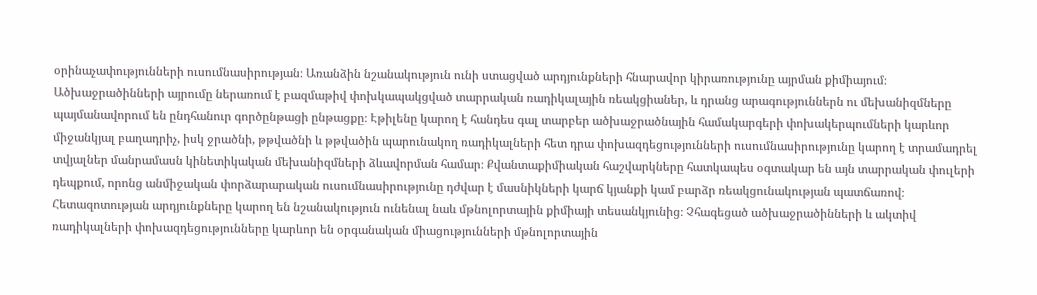օրինաչափությունների ուսումնասիրության։ Առանձին նշանակություն ունի ստացված արդյունքների հնարավոր կիրառությունը այրման քիմիայում։ Ածխաջրածինների այրումը ներառում է բազմաթիվ փոխկապակցված տարրական ռադիկալային ռեակցիաներ, և դրանց արագություններն ու մեխանիզմները պայմանավորում են ընդհանուր գործընթացի ընթացքը։ Էթիլենը կարող է հանդես գալ տարբեր ածխաջրածնային համակարգերի փոխակերպումների կարևոր միջանկյալ բաղադրիչ, իսկ ջրածնի, թթվածնի և թթվածին պարունակող ռադիկալների հետ դրա փոխազդեցությունների ուսումնասիրությունը կարող է տրամադրել տվյալներ մանրամասն կինետիկական մեխանիզմների ձևավորման համար։ Քվանտաքիմիական հաշվարկները հատկապես օգտակար են այն տարրական փուլերի դեպքում, որոնց անմիջական փորձարարական ուսումնասիրությունը դժվար է մասնիկների կարճ կյանքի կամ բարձր ռեակցունակության պատճառով։ Հետազոտության արդյունքները կարող են նշանակություն ունենալ նաև մթնոլորտային քիմիայի տեսանկյունից։ Չհագեցած ածխաջրածինների և ակտիվ ռադիկալների փոխազդեցությունները կարևոր են օրգանական միացությունների մթնոլորտային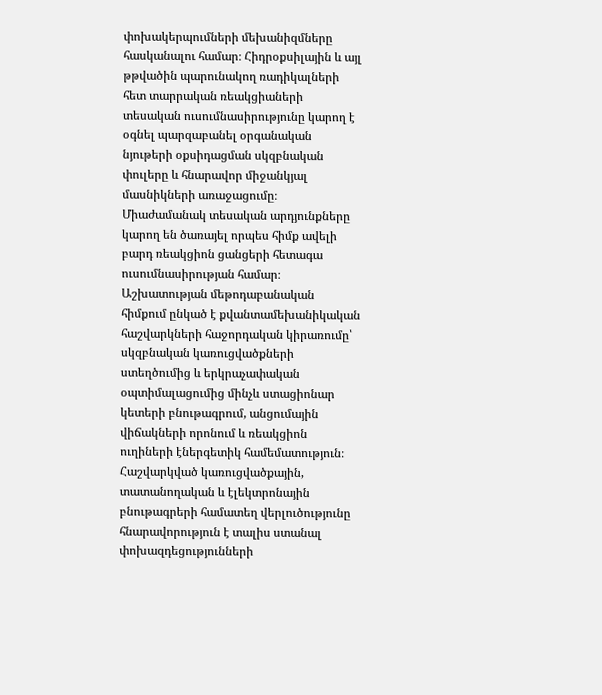փոխակերպումների մեխանիզմները հասկանալու համար։ Հիդրօքսիլային և այլ թթվածին պարունակող ռադիկալների հետ տարրական ռեակցիաների տեսական ուսումնասիրությունը կարող է օգնել պարզաբանել օրգանական նյութերի օքսիդացման սկզբնական փուլերը և հնարավոր միջանկյալ մասնիկների առաջացումը։ Միաժամանակ տեսական արդյունքները կարող են ծառայել որպես հիմք ավելի բարդ ռեակցիոն ցանցերի հետագա ուսումնասիրության համար։ Աշխատության մեթոդաբանական հիմքում ընկած է քվանտամեխանիկական հաշվարկների հաջորդական կիրառումը՝ սկզբնական կառուցվածքների ստեղծումից և երկրաչափական օպտիմալացումից մինչև ստացիոնար կետերի բնութագրում, անցումային վիճակների որոնում և ռեակցիոն ուղիների էներգետիկ համեմատություն։ Հաշվարկված կառուցվածքային, տատանողական և էլեկտրոնային բնութագրերի համատեղ վերլուծությունը հնարավորություն է տալիս ստանալ փոխազդեցությունների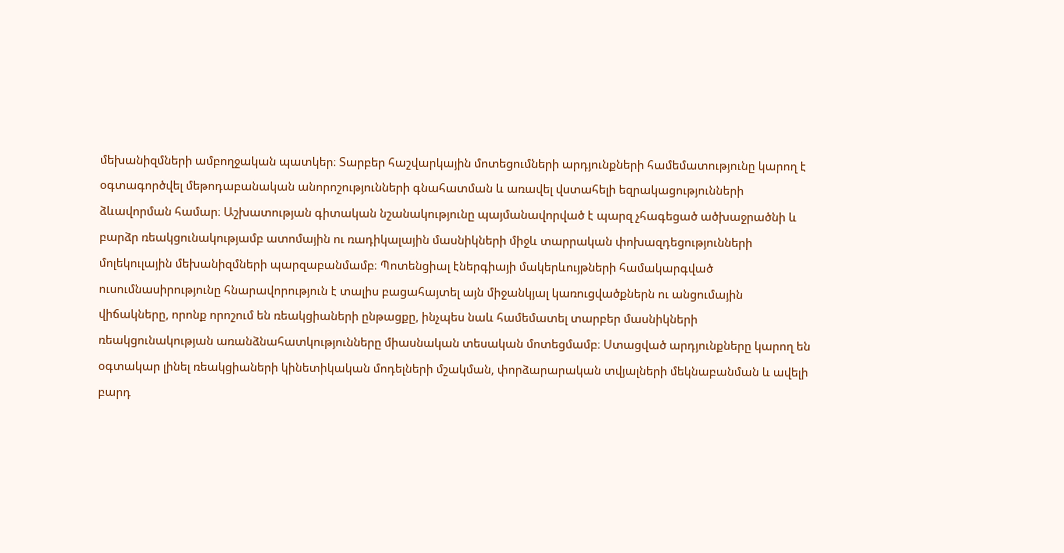մեխանիզմների ամբողջական պատկեր։ Տարբեր հաշվարկային մոտեցումների արդյունքների համեմատությունը կարող է օգտագործվել մեթոդաբանական անորոշությունների գնահատման և առավել վստահելի եզրակացությունների ձևավորման համար։ Աշխատության գիտական նշանակությունը պայմանավորված է պարզ չհագեցած ածխաջրածնի և բարձր ռեակցունակությամբ ատոմային ու ռադիկալային մասնիկների միջև տարրական փոխազդեցությունների մոլեկուլային մեխանիզմների պարզաբանմամբ։ Պոտենցիալ էներգիայի մակերևույթների համակարգված ուսումնասիրությունը հնարավորություն է տալիս բացահայտել այն միջանկյալ կառուցվածքներն ու անցումային վիճակները, որոնք որոշում են ռեակցիաների ընթացքը, ինչպես նաև համեմատել տարբեր մասնիկների ռեակցունակության առանձնահատկությունները միասնական տեսական մոտեցմամբ։ Ստացված արդյունքները կարող են օգտակար լինել ռեակցիաների կինետիկական մոդելների մշակման, փորձարարական տվյալների մեկնաբանման և ավելի բարդ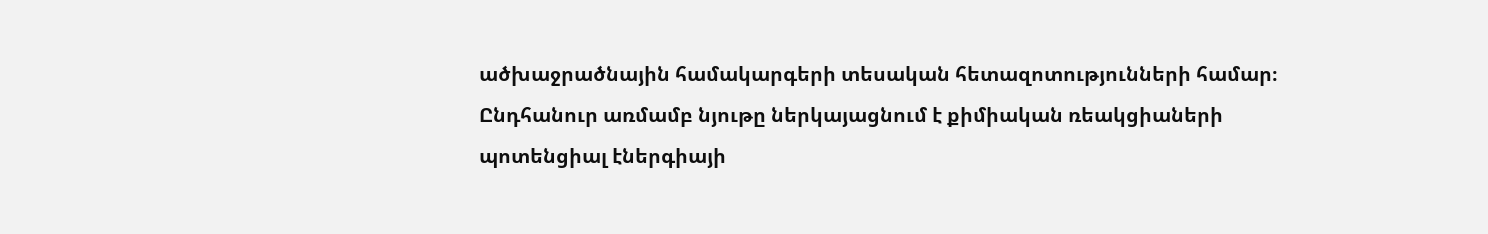ածխաջրածնային համակարգերի տեսական հետազոտությունների համար։ Ընդհանուր առմամբ նյութը ներկայացնում է քիմիական ռեակցիաների պոտենցիալ էներգիայի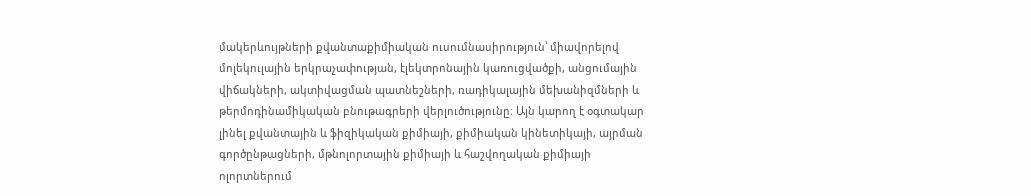մակերևույթների քվանտաքիմիական ուսումնասիրություն՝ միավորելով մոլեկուլային երկրաչափության, էլեկտրոնային կառուցվածքի, անցումային վիճակների, ակտիվացման պատնեշների, ռադիկալային մեխանիզմների և թերմոդինամիկական բնութագրերի վերլուծությունը։ Այն կարող է օգտակար լինել քվանտային և ֆիզիկական քիմիայի, քիմիական կինետիկայի, այրման գործընթացների, մթնոլորտային քիմիայի և հաշվողական քիմիայի ոլորտներում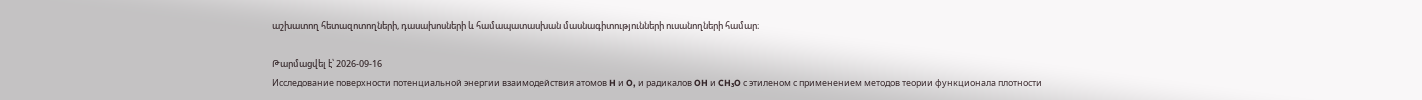աշխատող հետազոտողների, դասախոսների և համապատասխան մասնագիտությունների ուսանողների համար։

Թարմացվել է՝ 2026-09-16
Исследование поверхности потенциальной энергии взаимодействия атомов H и O, и радикалов OH и CH₃O с этиленом с применением методов теории функционала плотности